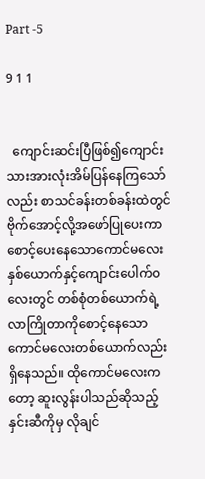Part -5

9 1 1


  ကျောင်းဆင်းပြီဖြစ်၍ကျောင်းသားအားလုံးအိမ်ပြန်နေကြသော်လည်း စာသင်ခန်းတစ်ခန်းထဲတွင်ဗိုက်အောင့်လို့အဖော်ပြုပေးကာစောင့်ပေးနေသောကောင်မလေးနှစ်ယောက်နှင့်ကျောင်းပေါက်၀လေးတွင် တစ်စုံတစ်ယောက်ရဲ့လာကြိုတာကိုစောင့်နေသောကောင်မလေးတစ်ယောက်လည်းရှိနေသည်။ ထိုကောင်မလေးကတော့ ဆူးလွန်းပါသည်ဆိုသည့်နှင်းဆီကိုမှ လိုချင်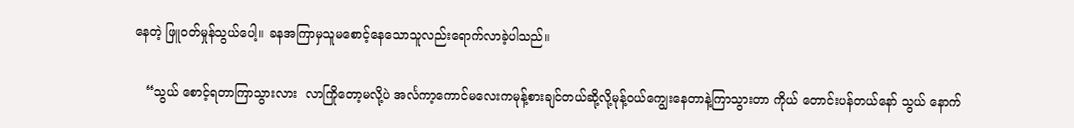နေတဲ့ ဖြူ၀တ်မှုန်သွယ်ပေါ့။ ခနအကြာမှသူမစောင့်နေသောသူလည်းရောက်လာခဲ့ပါသည်။

   “သွယ် စောင့်ရတာကြာသွားလား  လာကြိုတော့မလို့ပဲ အင်္လကာ့ကောင်မလေးကမုန့်စားချင်တယ်ဆို့လို့မုန့်၀ယ်ကျွေးနေတာနဲ့ကြာသွားတာ ကိုယ် တောင်းပန်တယ်နော် သွယ် နောက်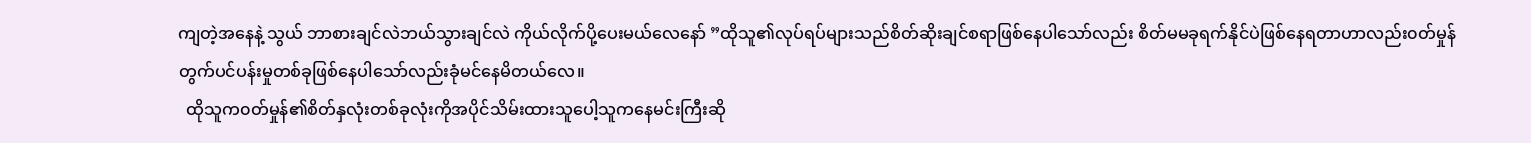ကျတဲ့အနေနဲ့ သွယ် ဘာစားချင်လဲဘယ်သွားချင်လဲ ကိုယ်လိုက်ပို့ပေးမယ်လေနော် ”ထိုသူ၏လုပ်ရပ်များသည်စိတ်ဆိုးချင်စရာ‌ဖြစ်နေပါသော်လည်း စိတ်မမခုရက်နိုင်ပဲဖြစ်နေရတာဟာလည်း၀တ်မှုန်တွက်ပင်ပန်းမှုတစ်ခုဖြစ်နေပါသော်လည်းခုံမင်နေမိတယ်လေ။
  ထိုသူက၀တ်မှုန်၏စိတ်နှလုံးတစ်ခုလုံးကိုအပိုင်သိမ်းထားသူပေါ့သူကနေမင်းကြီးဆို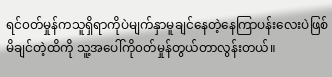ရင်၀တ်မှုန်ကသူရှိရာကိုပဲမျက်နှာမူချင်နေတဲ့နေကြာပန်းလေး‌ပဲဖြစ်မိချင်တဲ့ထိကို သူ့အပေါ်ကို၀တ်မှုန်တွယ်တာလွန်းတယ်။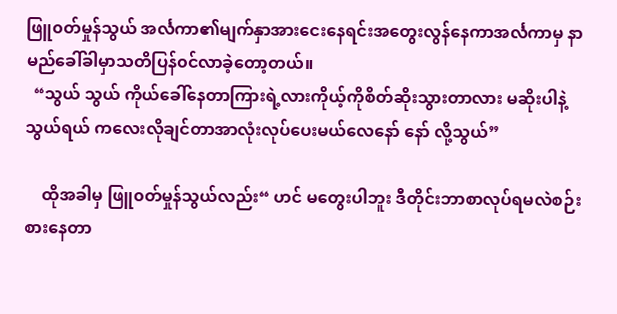ဖြူ၀တ်မှုန်သွယ် အင်္လကာ၏မျက်နှာအားငေးနေရင်းအတွေးလွန်နေကာအင်္လကာမှ နာမည်ခေါ်ခါမှာသတိပြန်၀င်လာခဲ့တော့တယ်။
  “သွယ် သွယ် ကိုယ်ခေါ်နေတာကြားရဲ့လားကိုယ့်ကိုစိတ်ဆိုးသွားတာလား မဆိုးပါနဲ့သွယ်ရယ် ကလေးလိုချင်တာအာလုံးလုပ်ပေးမယ်လေနော် နော် လို့သွယ်”

    ထိုအခါမှ ဖြူ၀တ်မှုန်သွယ်လည်း“ ဟင် မတွေးပါဘူး ဒီတိုင်းဘာစာလုပ်ရမလဲစဉ်းစားနေတာ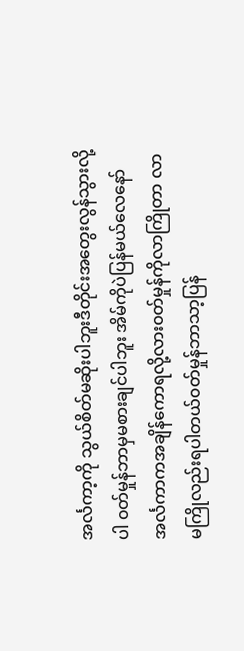အင်္လကာ့ကို သွယ်စိတ်မဆိုးပါဘူးဒီတိုင်းအတွေးလွန်သွားလို့ပါ ၀တ်မှုန်ဘာမှမစားချင်ပါဘူး အိမ်ကိုပဲပြန်မယ်လေနော် အင်္လကာကအချိန်ကောရလို့လား၀တ်မှုန်ကိုလာကြိုတာ လာမကြိုလည်းရပါတယ်၀တ်မှုန်ဘာသာ့ပြန်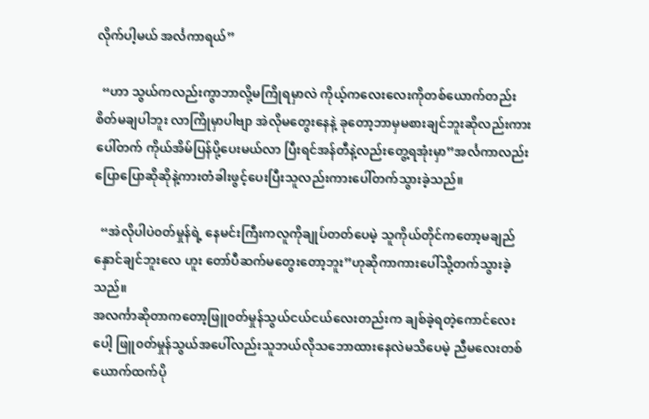လိုက်ပါ့မယ် အင်္လကာရယ်”

  “ဟာ သွယ်ကလည်းကွာဘာလို့မကြိုရမှာလဲ ကိုယ့်ကလေးလေးကိုတစ်ယောက်တည်းစိတ်မချပါဘူး လာကြိုမှာပါဗျာ အဲလိုမတွေးနေနဲ့ ခုတော့ဘာမှမစားချင်ဘူးဆိုလည်းကားပေါ်တက် ကိုယ်အိမ်ပြန်ပို့ပေးမယ်လာ ပြီးရင်အန်တီနဲ့လည်းတွေ့ရအုံးမှာ”အင်္လကာလည်းပြောပြောဆိုဆိုနဲ့ကားတံခါးဖွင့်ပေးပြီးသူလည်းကားပေါ်တက်သွားခဲ့သည်။

  “အဲလိုပါပဲ၀တ်မှုန်ရဲ့ နေမင်းကြီးကလူကိုချုပ်တတ်ပေမဲ့ သူကိုယ်တိုင်ကတော့မချည်နှောင်ချင်ဘူးလေ ဟူး တော်ပီဆက်မတွေးတော့ဘူး”ဟုဆိုကာကားပေါ်သို့တက်သွားခဲ့သည်။
အလင်္ကာဆိုတာကတော့ဖြူ၀တ်မှုန်သွယ်ငယ်ငယ်လေးတည်းက ချစ်ခဲ့ရတဲ့ကောင်လေးပေါ့ ဖြူ၀တ်မှုန်သွယ်အပေါ်လည်းသူဘယ်လိုသဘောထားနေလဲမသိပေမဲ့ ညီမလေးတစ်ယောက်ထက်ပို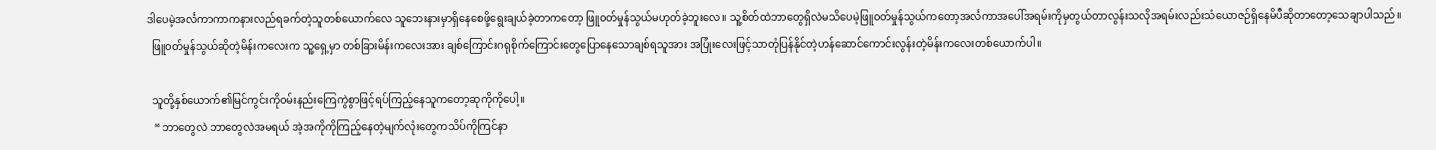ဒါပေမဲ့အင်္လကာကာကနားလည်ရခက်တဲ့သူတစ်ယောက်လေ သူဘေးနားမှာရှိနေစေဖို့ရွေးချယ်ခဲ့တာကတော့ ဖြူ၀တ်မှုန်သွယ်မဟုတ်ခဲ့ဘူးလေ။ သူ့စိတ်ထဲဘာတွေရှိလဲမသိပေမဲ့ဖြူ၀တ်မှုန်သွယ်ကတော့အင်္လကာအပေါ်အရမ်းကိုမှတွယ်တာလွန်းသလိုအရမ်းလည်းသံယောဇဉ်ရှိနေမိပီဆိုတာတော့သေချာပါသည်။
  ဖြူ၀တ်မှုန်သွယ်ဆိုတဲ့မိန်းကလေးက သူ့ရှေ့မှာ တစ်ခြားမိန်းကလေးအား ချစ်ကြောင်းဂရုစိုက်ကြောင်းတွေပြောနေသောချစ်ရသူအား အပြုံးလေးဖြင့်သာတုံပြန်နိုင်တဲ့ဟန်ဆောင်ကောင်းလွန်းတဲ့မိန်းကလေးတစ်ယောက်ပါ။

  သူတို့နှစ်ယောက်၏မြင်ကွင်းကို၀မ်းနည်းကြေကွဲစွာဖြင့်ရပ်ကြည့်နေသူကတော့ဆုကိုကိုပေါ့။
   “ ဘာတွေလဲ ဘာတွေလဲအမရယ် အဲ့အကိုကိုကြည့်နေတဲ့မျက်လုံးတွေကသိပ်ကိုကြင်နာ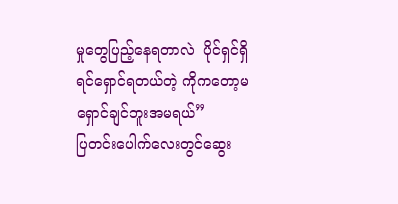မှုတွေပြည့်နေရတာလဲ  ပိုင်ရှင်ရှိရင်ရှောင်ရတယ်တဲ့ ကိုကတော့မရှောင်ချင်ဘူးအမရယ်”
ပြတင်းပေါက်လေးတွင်ဆွေး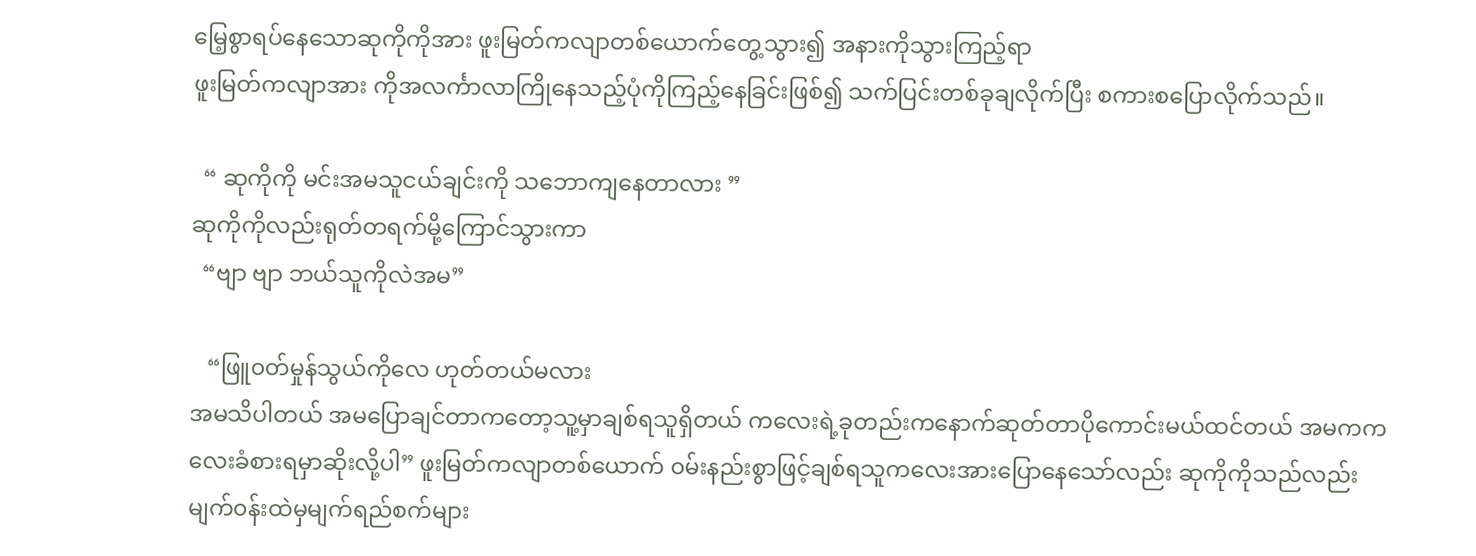မြေ့စွာရပ်နေသောဆုကိုကိုအား ဖူးမြတ်ကလျာတစ်ယောက်တွေ့သွား၍ အနားကိုသွားကြည့်ရာ
ဖူးမြတ်ကလျာအား ကိုအလင်္ကာလာကြိုနေသည့်ပုံကိုကြည့်နေခြင်းဖြစ်၍ သက်ပြင်းတစ်ခုချလိုက်ပြီး စကားစပြောလိုက်သည်။

  “ ဆုကိုကို မင်းအမသူငယ်ချင်းကို သဘောကျနေတာလား ”
ဆုကိုကိုလည်းရုတ်တရက်မို့ကြောင်သွားကာ
  “ဗျာ ဗျာ ဘယ်သူကိုလဲအမ”

   “ဖြူ၀တ်မှုန်သွယ်ကိုလေ ဟုတ်တယ်မလား
အမသိပါတယ် အမပြောချင်တာကတော့သူ့မှာချစ်ရသူရှိတယ် ကလေးရဲ့ခုတည်းကနောက်ဆုတ်တာပိုကောင်းမယ်ထင်တယ် အမကကလေးခံစားရမှာဆိုးလို့ပါ” ဖူးမြတ်ကလျာတစ်ယောက် ၀မ်းနည်းစွာဖြင့်ချစ်ရသူကလေးအားပြောနေသော်လည်း ဆုကိုကိုသည်လည်းမျက်၀န်းထဲမှမျက်ရည်စက်များ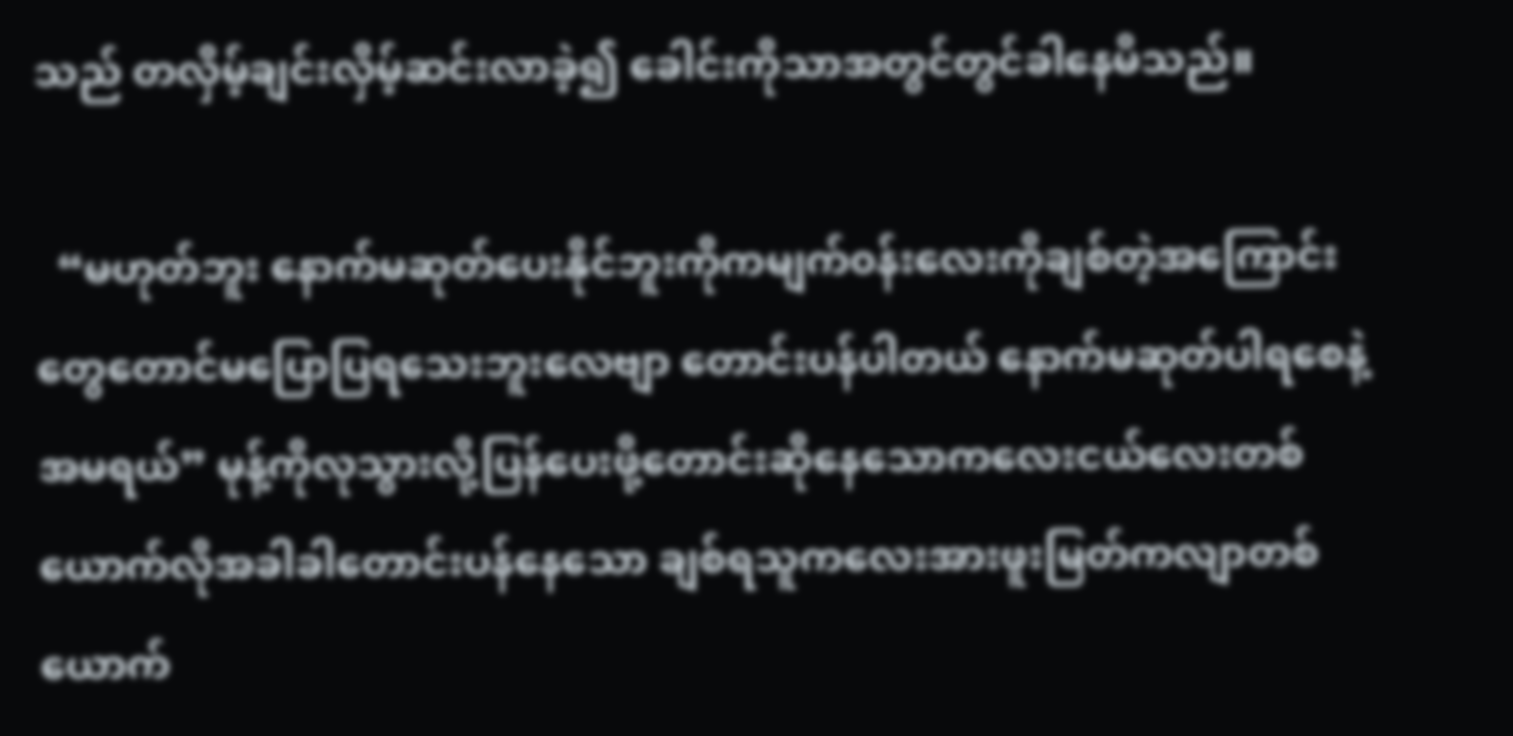သည် တလှိမ့်ချင်းလှိမ့်ဆင်းလာခဲ့၍ ခေါင်းကိုသာအတွင်တွင်ခါနေမိသည်။

  “မဟုတ်ဘူး နောက်မဆုတ်ပေးနိုင်ဘူးကိုကမျက်၀န်းလေးကိုချစ်တဲ့အကြောင်းတွေတောင်မပြောပြရသေးဘူးလေဗျာ တောင်းပန်ပါတယ် နောက်မဆုတ်ပါရစေနဲ့ အမရယ်” မုန့်ကိုလုသွားလို့ပြန်ပေးဖို့တောင်းဆိုနေသောကလေးငယ်လေးတစ်ယောက်လိုအခါခါတောင်းပန်နေသော ချစ်ရသူကလေးအားဖူးမြတ်ကလျာတစ်ယောက်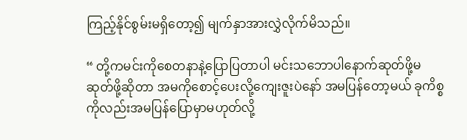ကြည့်နိုင်စွမ်းမရှိတော့၍ မျက်နှာအားလွှဲလိုက်မိသည်။

“ တို့ကမင်းကိုစေတနာနဲ့ပြောပြတာပါ မင်းသဘောပါနောက်ဆုတ်ဖို့မဆုတ်ဖို့ဆိုတာ အမကိုစောင့်ပေးလို့ကျေးဇူးပဲနော် အမပြန်တော့မယ် ခုကိစ္စကိုလည်းအမပြန်ပြောမှာမဟုတ်လို့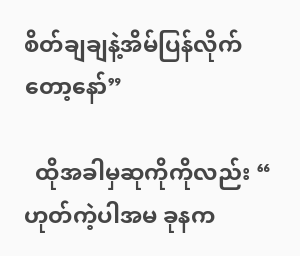စိတ်ချချနဲ့အိမ်ပြန်လိုက်တော့နော်”

  ထိုအခါမှဆုကိုကိုလည်း “ ဟုတ်ကဲ့ပါအမ ခုနက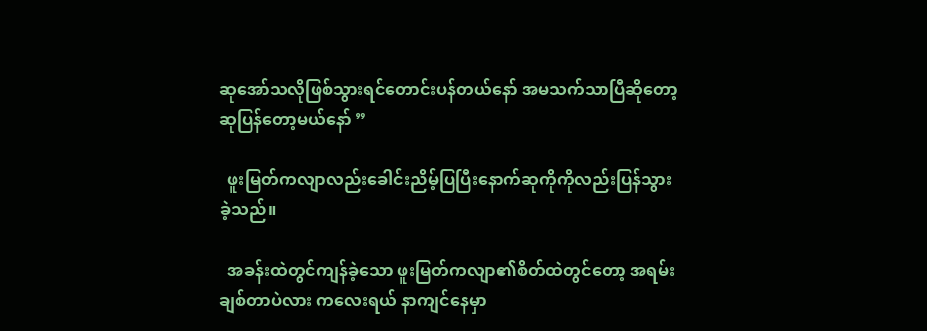ဆုအော်သလိုဖြစ်သွားရင်တောင်းပန်တယ်နော် အမသက်သာပြီဆိုတော့ ဆုပြန်တော့မယ်နော် ”

  ဖူးမြတ်ကလျာလည်းခေါင်းညိမ့်ပြပြီးနောက်ဆုကိုကိုလည်းပြန်သွားခဲ့သည်။

  အခန်းထဲတွင်ကျန်ခဲ့သော ဖူးမြတ်ကလျာ၏စိတ်ထဲတွင်တော့ အရမ်းချစ်တာပဲလား ကလေးရယ် နာကျင်နေမှာ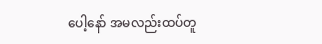ပေါ့နော် အမလည်းထပ်တူ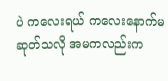ပဲ ကလေးရယ် ကလေးနောက်မဆုတ်သလို အမကလည်းက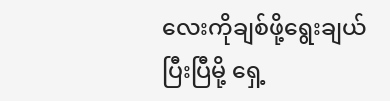လေးကိုချစ်ဖို့ရွေးချယ်ပြီးပြီမို့ ရှေ့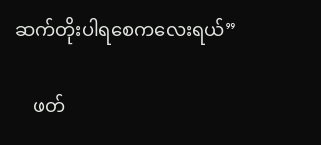ဆက်တိုးပါရစေကလေးရယ်”

    ဖတ်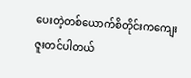ပေးတဲ့တစ်ယောက်စိတိုင်းကကျေးဇူးတင်ပါတယ်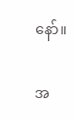နော်။

အ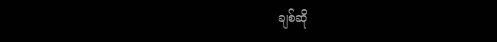ချစ်ဆို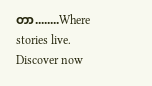တာ........Where stories live. Discover now